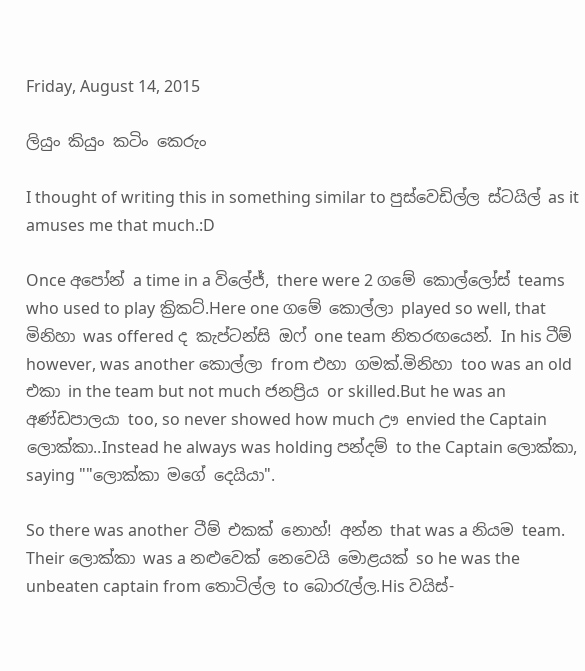Friday, August 14, 2015

ලියුං කියුං කටිං කෙරුං

I thought of writing this in something similar to පුස්වෙඩිල්ල ස්ටයිල් as it amuses me that much.:D

Once අපෝන් a time in a විලේජ්, there were 2 ගමේ කොල්ලෝස් teams who used to play ක්‍රිකට්.Here one ගමේ කොල්ලා played so well, that මිනිහා was offered ද කැප්ටන්සි ඔෆ් one team නිතරඟයෙන්. In his ටීම් however, was another කොල්ලා from එහා ගමක්.මිනිහා too was an old එකා in the team but not much ජනප්‍රිය or skilled.But he was an අණ්ඩපාලයා too, so never showed how much ඌ envied the Captain ලොක්කා..Instead he always was holding පන්දම් to the Captain ලොක්කා, saying ""ලොක්කා මගේ දෙයියා".

So there was another ටීම් එකක් නොහ්! අන්න that was a නියම team. Their ලොක්කා was a නළුවෙක් නෙවෙයි මොළයක් so he was the unbeaten captain from තොටිල්ල to බොරැල්ල.His වයිස්-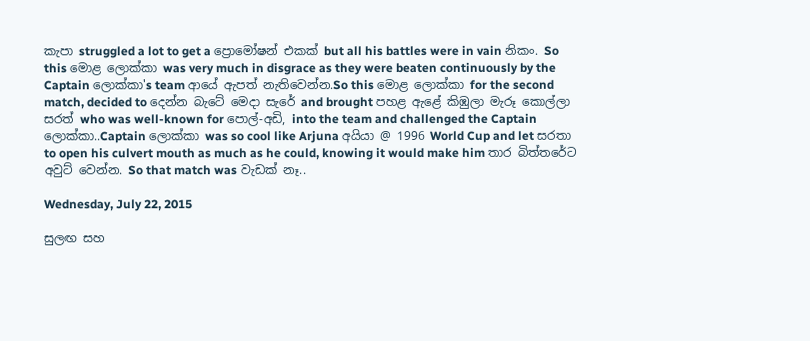කැපා struggled a lot to get a ප්‍රොමෝෂන් එකක් but all his battles were in vain නිකං. So this මොළ ලොක්කා was very much in disgrace as they were beaten continuously by the Captain ලොක්කා's team ආයේ ඇපත් නැතිවෙන්න.So this මොළ ලොක්කා for the second match, decided to දෙන්න බැටේ මෙදා සැරේ and brought පහළ ඇළේ කිඹුලා මැරූ කොල්ලා සරත් who was well-known for පොල්-අඩි, into the team and challenged the Captain ලොක්කා..Captain ලොක්කා was so cool like Arjuna අයියා @ 1996 World Cup and let සරතා to open his culvert mouth as much as he could, knowing it would make him තාර බිත්තරේට අවුට් වෙන්න. So that match was වැඩක් නෑ..

Wednesday, July 22, 2015

සුලඟ සහ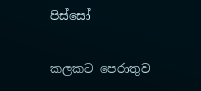පිස්සෝ

කලකට පෙරාතුව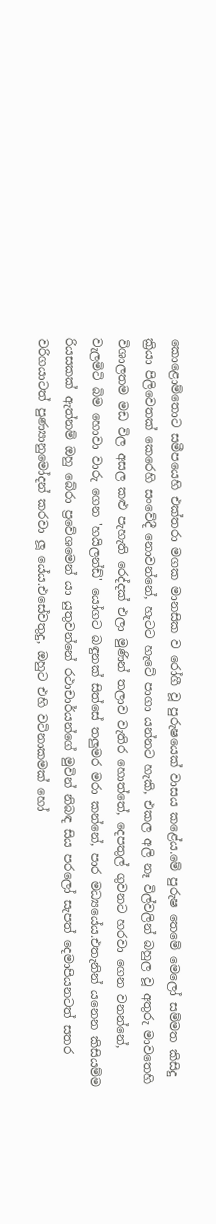කොළොම්තොට සමීපයෙහි එක්තරා මගක මානසික ව රෝගී වූ පුරුෂයෙක් වාසය කළේය.මේ පුරුෂ තෙමේ මෙලෝ සම්මත කිසිදු ක්‍රියා පිලිවෙතක් කෙරෙහි සංවේදී නොවන්නේ, හැටට හැටේ පාගා යන්නට හැකි, එකල අලි නෑ විල්වලින් බහුල වූ අතුරු මාවතෙහි විශාලතම මඩ විල අසල කළු පැහැති රෙද්දක් එලා මුණින් තලාව වැතිර හොත්තේ, දෙපතුල් ගුවනට හරවා ගෙන වනන්නේ, වැලමිටි බිම හොවා වාරු ගෙන 'හයිලන්ඩ්' යෝගට බඳුනක් සිත්සේ තලුමර මරා කන්නේ, පාර මධ්‍යයේය.එතැනින් යනෙන කිසියම්ම රියසකක් ඇත්නම් ඔහු බේරා ප්‍රවේශමෙන් යා යුතුවන්නේ රථාචාර්යන්ගේ මුවින් නිබඳ සිය පරලෝ සැපත් දෙමාපියනටත් සතර වරිගයාටත් පුණ්‍යානුමෝදන් කරවා ලූ යේය.එසේවතුදු, ඔහුට එහි වටිනාකමක් හෝ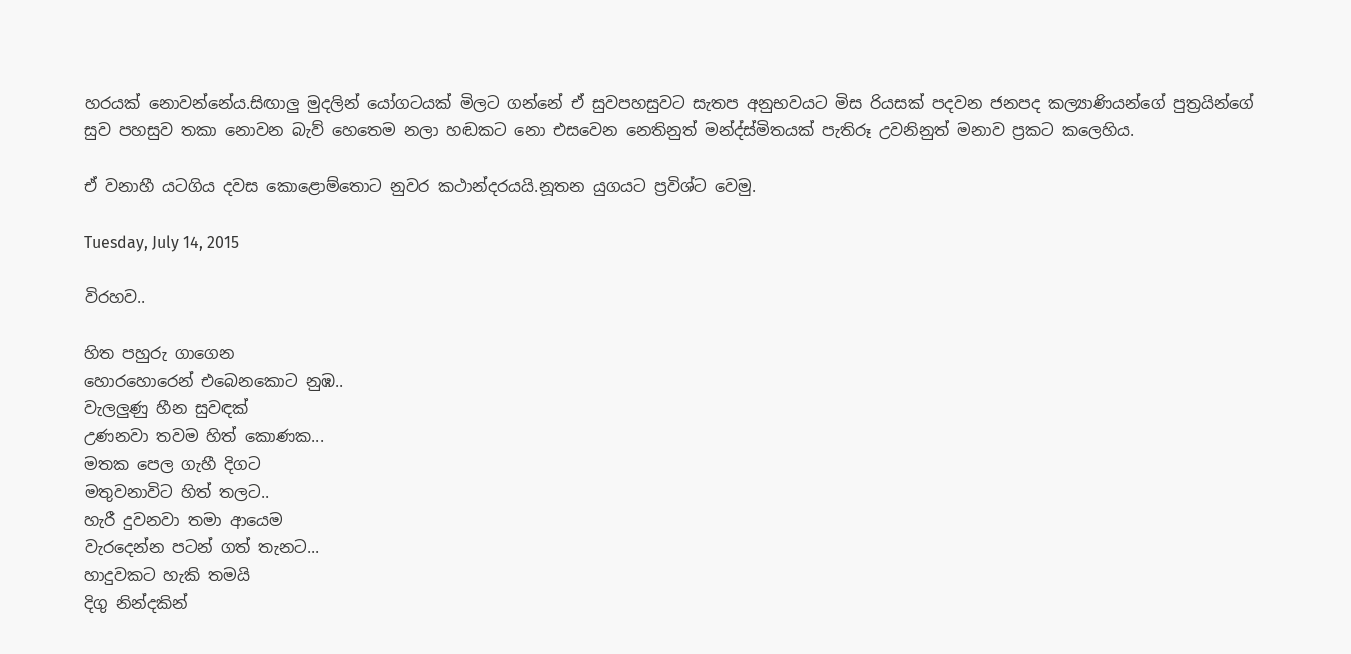හරයක් නොවන්නේය.සිඟාලු මුදලින් යෝගටයක් මිලට ගන්නේ ඒ සුවපහසුවට සැතප අනුභවයට මිස රියසක් පදවන ජනපද කල්‍යාණියන්ගේ පුත්‍රයින්ගේ සුව පහසුව තකා නොවන බැව් හෙතෙම නලා හඬකට නො එසවෙන නෙතිනුත් මන්ද්ස්මිතයක් පැතිරූ උවනිනුත් මනාව ප්‍රකට කලෙහිය.

ඒ වනාහී යටගිය දවස කොළොම්තොට නුවර කථාන්දරයයි.නූතන යුගයට ප්‍රවිශ්ට වෙමු.

Tuesday, July 14, 2015

විරහව..

හිත පහුරු ගාගෙන
හොරහොරෙන් එබෙනකොට නුඹ..
වැලලුණු හීන සුවඳක්
උණනවා තවම හිත් කොණක...
මතක පෙල ගැහී දිගට
මතුවනාවිට හිත් තලට..
හැරී දුවනවා තමා ආයෙම
වැරදෙන්න පටන් ගත් තැනට...
හාදුවකට හැකි තමයි
දිගු නින්දකින්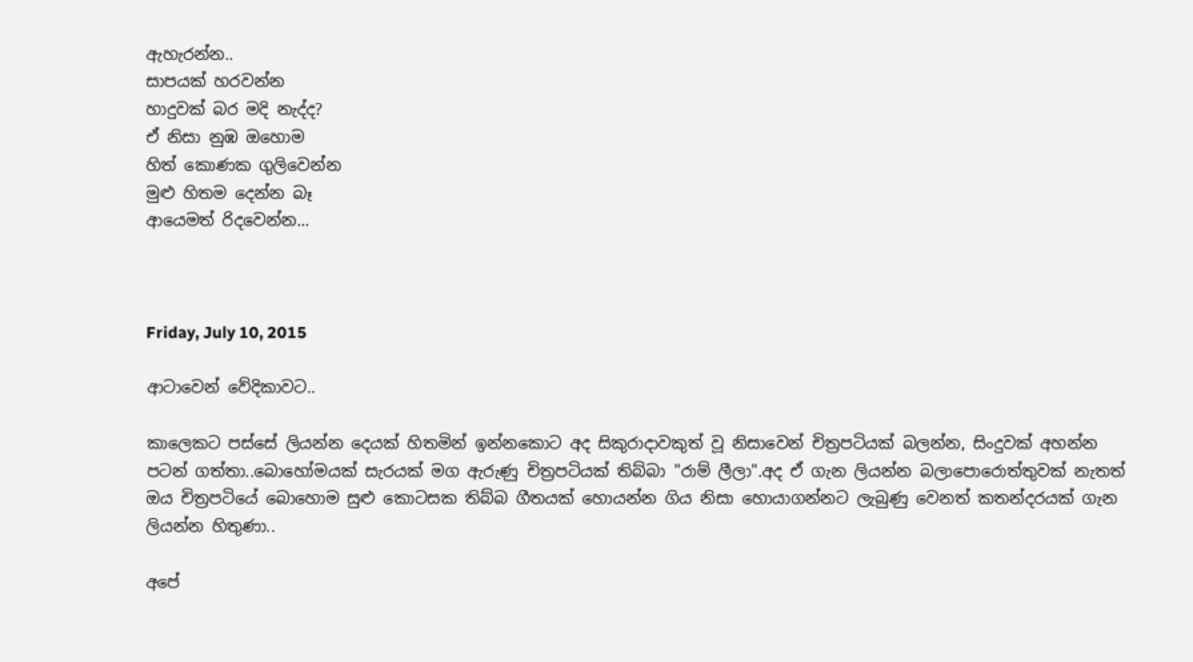ඇහැරන්න..
සාපයක් හරවන්න
හාදුවක් බර මදි නැද්ද?
ඒ නිසා නුඹ ඔහොම
හිත් කොණක ගුලිවෙන්න
මුළු හිතම දෙන්න බෑ
ආයෙමත් රිදවෙන්න...



Friday, July 10, 2015

ආටාවෙන් වේදිකාවට..

කාලෙකට පස්සේ ලියන්න දෙයක් හිතමින් ඉන්නකොට අද සිකුරාදාවකුත් වූ නිසාවෙන් චිත්‍රපටියක් බලන්න, සිංදුවක් අහන්න පටන් ගත්තා..බොහෝමයක් සැරයක් මග ඇරුණු චිත්‍රපටියක් තිබ්බා "රාම් ලීලා".අද ඒ ගැන ලියන්න බලාපොරොත්තුවක් නැතත් ඔය චිත්‍රපටියේ බොහොම සුළු කොටසක තිබ්බ ගීතයක් හොයන්න ගිය නිසා හොයාගන්නට ලැබුණු වෙනත් කතන්දරයක් ගැන ලියන්න හිතුණා..

අපේ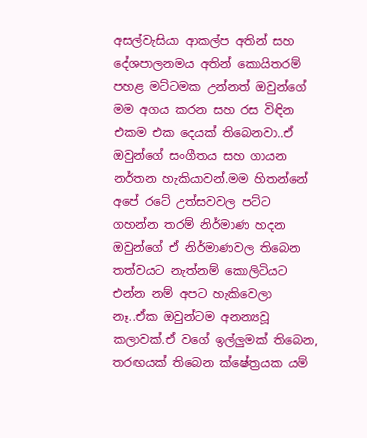අසල්වැසියා ආකල්ප අතින් සහ දේශපාලනමය අතින් කොයිතරම් පහළ මට්ටමක උන්නත් ඔවුන්ගේ මම අගය කරන සහ රස විඳින එකම එක දෙයක් තිබෙනවා..ඒ ඔවුන්ගේ සංගීතය සහ ගායන නර්තන හැකියාවන්.මම හිතන්නේ අපේ රටේ උත්සවවල පට්ට ගහන්න තරම් නිර්මාණ හදන ඔවුන්ගේ ඒ නිර්මාණවල තිබෙන තත්වයට නැත්නම් කොලිටියට එන්න නම් අපට හැකිවෙලා නෑ..ඒක ඔවුන්ටම අනන්‍යවූ කලාවක්.ඒ වගේ ඉල්ලුමක් තිබෙන, තරඟයක් තිබෙන ක්ෂේත්‍රයක යම්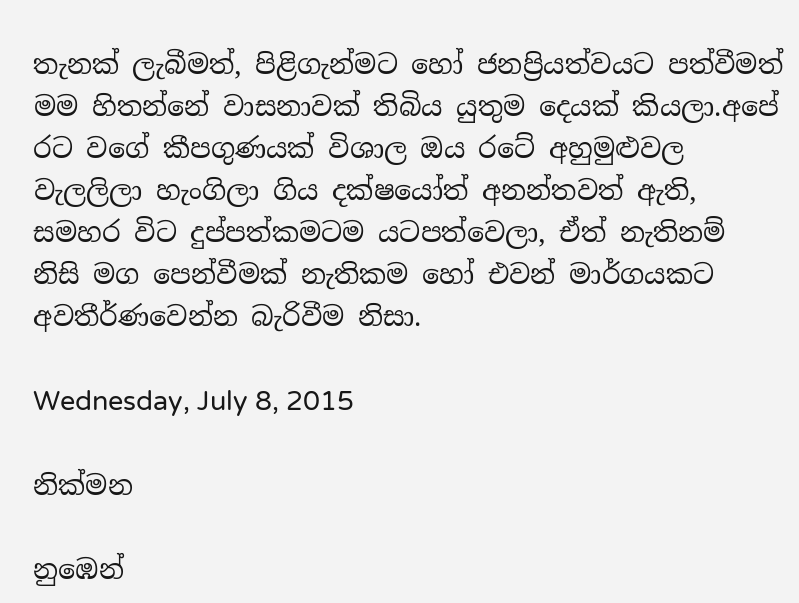තැනක් ලැබීමත්, පිළිගැන්මට හෝ ජනප්‍රියත්වයට පත්වීමත් මම හිතන්නේ වාසනාවක් තිබිය යුතුම දෙයක් කියලා.අපේ රට වගේ කීපගුණයක් විශාල ඔය රටේ අහුමුළුවල වැලලිලා හැංගිලා ගිය දක්ෂයෝත් අනන්තවත් ඇති, සමහර විට දුප්පත්කමටම යටපත්වෙලා, ඒත් නැතිනම් නිසි මග පෙන්වීමක් නැතිකම හෝ එවන් මාර්ගයකට අවතීර්ණවෙන්න බැරිවීම නිසා.

Wednesday, July 8, 2015

නික්මන

නුඹෙන්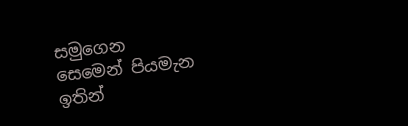සමුගෙන
සෙමෙන් පියමැන
ඉතින්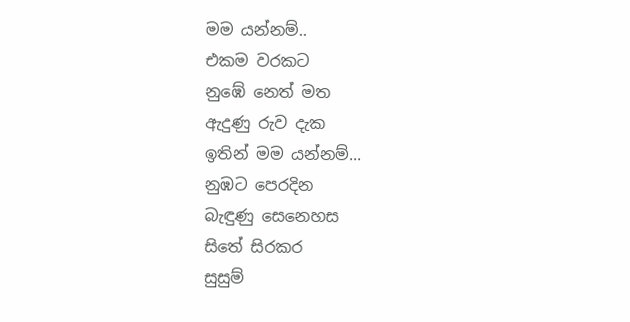මම යන්නම්..
එකම වරකට
නුඹේ නෙත් මත
ඇදුණු රුව දැක
ඉතින් මම යන්නම්...
නුඹට පෙරදින
බැඳුණු සෙනෙහස
සිතේ සිරකර
සුසුම්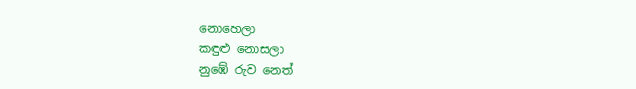නොහෙලා
කඳුළු නොසලා
නුඹේ රුව නෙත්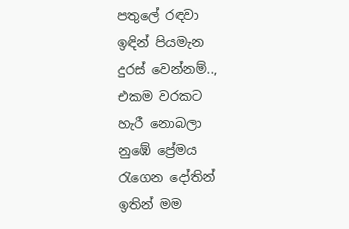පතුලේ රඳවා
ඉඳින් පියමැන
දුරස් වෙන්නම්..,
එකම වරකට
හැරී නොබලා
නුඹේ ප්‍රේමය
රැගෙන දෝතින්
ඉතින් මම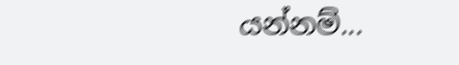යන්නම්...